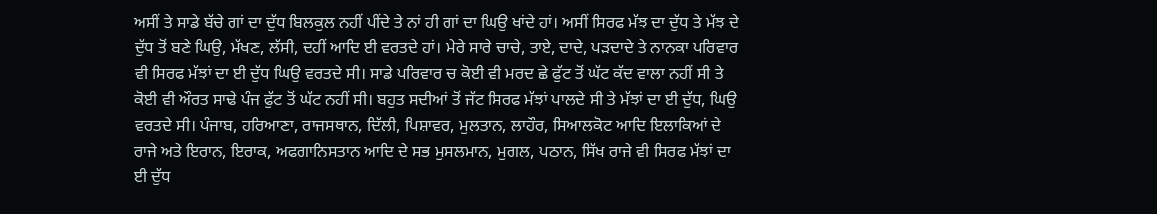ਅਸੀਂ ਤੇ ਸਾਡੇ ਬੱਚੇ ਗਾਂ ਦਾ ਦੁੱਧ ਬਿਲਕੁਲ ਨਹੀਂ ਪੀਂਦੇ ਤੇ ਨਾਂ ਹੀ ਗਾਂ ਦਾ ਘਿਉ ਖਾਂਦੇ ਹਾਂ। ਅਸੀਂ ਸਿਰਫ ਮੱਝ ਦਾ ਦੁੱਧ ਤੇ ਮੱਝ ਦੇ ਦੁੱਧ ਤੋਂ ਬਣੇ ਘਿਉ, ਮੱਖਣ, ਲੱਸੀ, ਦਹੀਂ ਆਦਿ ਈ ਵਰਤਦੇ ਹਾਂ। ਮੇਰੇ ਸਾਰੇ ਚਾਚੇ, ਤਾਏ, ਦਾਦੇ, ਪੜਦਾਦੇ ਤੇ ਨਾਨਕਾ ਪਰਿਵਾਰ ਵੀ ਸਿਰਫ ਮੱਝਾਂ ਦਾ ਈ ਦੁੱਧ ਘਿਉ ਵਰਤਦੇ ਸੀ। ਸਾਡੇ ਪਰਿਵਾਰ ਚ ਕੋਈ ਵੀ ਮਰਦ ਛੇ ਫੁੱਟ ਤੋਂ ਘੱਟ ਕੱਦ ਵਾਲਾ ਨਹੀਂ ਸੀ ਤੇ ਕੋਈ ਵੀ ਔਰਤ ਸਾਢੇ ਪੰਜ ਫੁੱਟ ਤੋਂ ਘੱਟ ਨਹੀਂ ਸੀ। ਬਹੁਤ ਸਦੀਆਂ ਤੋਂ ਜੱਟ ਸਿਰਫ ਮੱਝਾਂ ਪਾਲਦੇ ਸੀ ਤੇ ਮੱਝਾਂ ਦਾ ਈ ਦੁੱਧ, ਘਿਉ ਵਰਤਦੇ ਸੀ। ਪੰਜਾਬ, ਹਰਿਆਣਾ, ਰਾਜਸਥਾਨ, ਦਿੱਲੀ, ਪਿਸ਼ਾਵਰ, ਮੁਲਤਾਨ, ਲਾਹੌਰ, ਸਿਆਲਕੋਟ ਆਦਿ ਇਲਾਕਿਆਂ ਦੇ ਰਾਜੇ ਅਤੇ ਇਰਾਨ, ਇਰਾਕ, ਅਫਗਾਨਿਸਤਾਨ ਆਦਿ ਦੇ ਸਭ ਮੁਸਲਮਾਨ, ਮੁਗਲ, ਪਠਾਨ, ਸਿੱਖ ਰਾਜੇ ਵੀ ਸਿਰਫ ਮੱਝਾਂ ਦਾ ਈ ਦੁੱਧ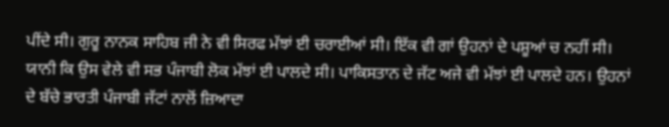ਪੀਂਦੇ ਸੀ। ਗੁਰੂ ਨਾਨਕ ਸਾਹਿਬ ਜੀ ਨੇ ਵੀ ਸਿਰਫ ਮੱਝਾਂ ਈ ਚਰਾਈਆਂ ਸੀ। ਇੱਕ ਵੀ ਗਾਂ ਉਹਨਾਂ ਦੇ ਪਸ਼ੂਆਂ ਚ ਨਹੀਂ ਸੀ। ਯਾਨੀ ਕਿ ਉਸ ਵੇਲੇ ਵੀ ਸਭ ਪੰਜਾਬੀ ਲੋਕ ਮੱਝਾਂ ਈ ਪਾਲਦੇ ਸੀ। ਪਾਕਿਸਤਾਨ ਦੇ ਜੱਟ ਅਜੇ ਵੀ ਮੱਝਾਂ ਈ ਪਾਲਦੇ ਹਨ। ਉਹਨਾਂ ਦੇ ਬੱਚੇ ਭਾਰਤੀ ਪੰਜਾਬੀ ਜੱਟਾਂ ਨਾਲੋਂ ਜ਼ਿਆਦਾ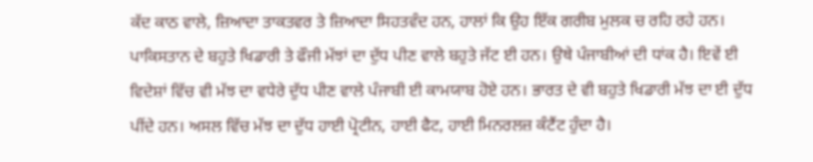ਕੱਦ ਕਾਠ ਵਾਲੇ, ਜ਼ਿਆਦਾ ਤਾਕਤਵਰ ਤੇ ਜ਼ਿਆਦਾ ਸਿਹਤਵੰਦ ਹਨ, ਹਾਲਾਂ ਕਿ ਉਹ ਇੱਕ ਗਰੀਬ ਮੁਲਕ ਚ ਰਹਿ ਰਹੇ ਹਨ। ਪਾਕਿਸਤਾਨ ਦੇ ਬਹੁਤੇ ਖਿਡਾਰੀ ਤੇ ਫੌਜੀ ਮੱਝਾਂ ਦਾ ਦੁੱਧ ਪੀਣ ਵਾਲੇ ਬਹੁਤੇ ਜੱਟ ਈ ਹਨ। ਉਥੇ ਪੰਜਾਬੀਆਂ ਦੀ ਧਾਂਕ ਹੈ। ਇਵੇਂ ਈ ਵਿਦੇਸ਼ਾਂ ਵਿੱਚ ਵੀ ਮੱਝ ਦਾ ਵਧੇਰੇ ਦੁੱਧ ਪੀਣ ਵਾਲੇ ਪੰਜਾਬੀ ਈ ਕਾਮਯਾਬ ਹੋਏ ਹਨ। ਭਾਰਤ ਦੇ ਵੀ ਬਹੁਤੇ ਖਿਡਾਰੀ ਮੱਝ ਦਾ ਈ ਦੁੱਧ ਪੀਂਦੇ ਹਨ। ਅਸਲ ਵਿੱਚ ਮੱਝ ਦਾ ਦੁੱਧ ਹਾਈ ਪ੍ਰੋਟੀਨ, ਹਾਈ ਫੈਟ, ਹਾਈ ਮਿਨਰਲਜ਼ ਕੰਟੈਂਟ ਹੁੰਦਾ ਹੈ।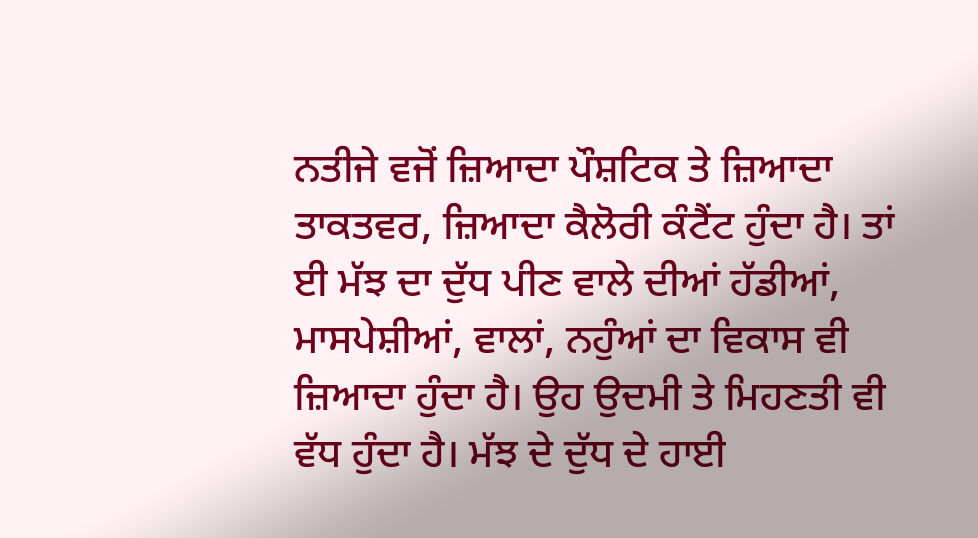ਨਤੀਜੇ ਵਜੋਂ ਜ਼ਿਆਦਾ ਪੌਸ਼ਟਿਕ ਤੇ ਜ਼ਿਆਦਾ ਤਾਕਤਵਰ, ਜ਼ਿਆਦਾ ਕੈਲੋਰੀ ਕੰਟੈਂਟ ਹੁੰਦਾ ਹੈ। ਤਾਂ ਈ ਮੱਝ ਦਾ ਦੁੱਧ ਪੀਣ ਵਾਲੇ ਦੀਆਂ ਹੱਡੀਆਂ, ਮਾਸਪੇਸ਼ੀਆਂ, ਵਾਲਾਂ, ਨਹੁੰਆਂ ਦਾ ਵਿਕਾਸ ਵੀ ਜ਼ਿਆਦਾ ਹੁੰਦਾ ਹੈ। ਉਹ ਉਦਮੀ ਤੇ ਮਿਹਣਤੀ ਵੀ ਵੱਧ ਹੁੰਦਾ ਹੈ। ਮੱਝ ਦੇ ਦੁੱਧ ਦੇ ਹਾਈ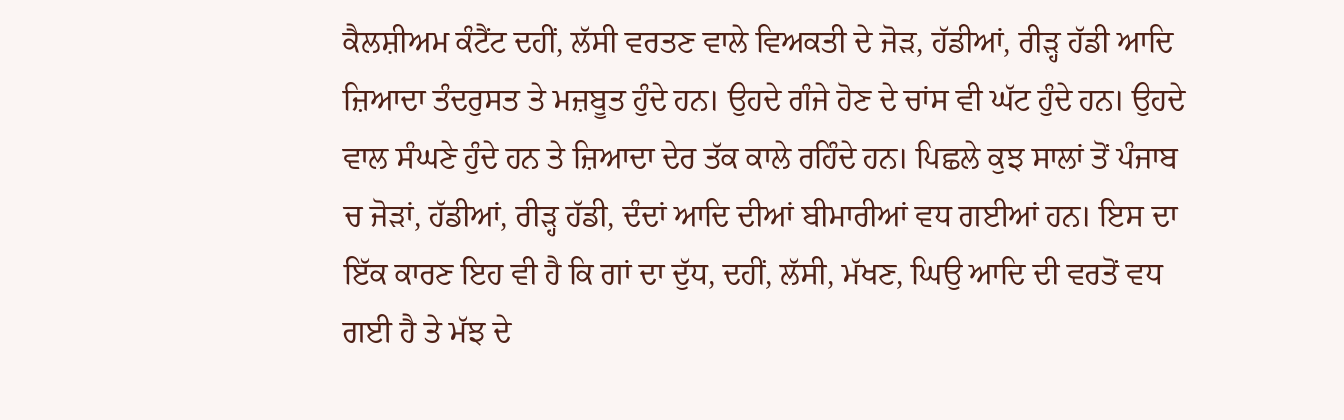ਕੈਲਸ਼ੀਅਮ ਕੰਟੈਂਟ ਦਹੀਂ, ਲੱਸੀ ਵਰਤਣ ਵਾਲੇ ਵਿਅਕਤੀ ਦੇ ਜੋੜ, ਹੱਡੀਆਂ, ਰੀੜ੍ਹ ਹੱਡੀ ਆਦਿ ਜ਼ਿਆਦਾ ਤੰਦਰੁਸਤ ਤੇ ਮਜ਼ਬੂਤ ਹੁੰਦੇ ਹਨ। ਉਹਦੇ ਗੰਜੇ ਹੋਣ ਦੇ ਚਾਂਸ ਵੀ ਘੱਟ ਹੁੰਦੇ ਹਨ। ਉਹਦੇ ਵਾਲ ਸੰਘਣੇ ਹੁੰਦੇ ਹਨ ਤੇ ਜ਼ਿਆਦਾ ਦੇਰ ਤੱਕ ਕਾਲੇ ਰਹਿੰਦੇ ਹਨ। ਪਿਛਲੇ ਕੁਝ ਸਾਲਾਂ ਤੋਂ ਪੰਜਾਬ ਚ ਜੋੜਾਂ, ਹੱਡੀਆਂ, ਰੀੜ੍ਹ ਹੱਡੀ, ਦੰਦਾਂ ਆਦਿ ਦੀਆਂ ਬੀਮਾਰੀਆਂ ਵਧ ਗਈਆਂ ਹਨ। ਇਸ ਦਾ ਇੱਕ ਕਾਰਣ ਇਹ ਵੀ ਹੈ ਕਿ ਗਾਂ ਦਾ ਦੁੱਧ, ਦਹੀਂ, ਲੱਸੀ, ਮੱਖਣ, ਘਿਉ ਆਦਿ ਦੀ ਵਰਤੋਂ ਵਧ ਗਈ ਹੈ ਤੇ ਮੱਝ ਦੇ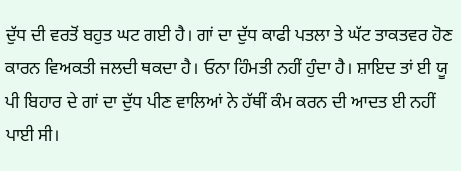ਦੁੱਧ ਦੀ ਵਰਤੋਂ ਬਹੁਤ ਘਟ ਗਈ ਹੈ। ਗਾਂ ਦਾ ਦੁੱਧ ਕਾਫੀ ਪਤਲਾ ਤੇ ਘੱਟ ਤਾਕਤਵਰ ਹੋਣ ਕਾਰਨ ਵਿਅਕਤੀ ਜਲਦੀ ਥਕਦਾ ਹੈ। ਓਨਾ ਹਿੰਮਤੀ ਨਹੀਂ ਹੁੰਦਾ ਹੈ। ਸ਼ਾਇਦ ਤਾਂ ਈ ਯੂ ਪੀ ਬਿਹਾਰ ਦੇ ਗਾਂ ਦਾ ਦੁੱਧ ਪੀਣ ਵਾਲਿਆਂ ਨੇ ਹੱਥੀਂ ਕੰਮ ਕਰਨ ਦੀ ਆਦਤ ਈ ਨਹੀਂ ਪਾਈ ਸੀ।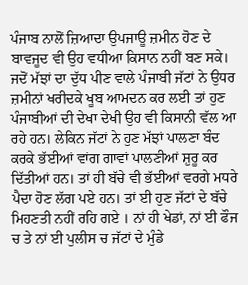ਪੰਜਾਬ ਨਾਲੋਂ ਜ਼ਿਆਦਾ ਉਪਜਾਊ ਜ਼ਮੀਨ ਹੋਣ ਦੇ ਬਾਵਜੂਦ ਵੀ ਉਹ ਵਧੀਆ ਕਿਸਾਨ ਨਹੀਂ ਬਣ ਸਕੇ। ਜਦੋਂ ਮੱਝਾਂ ਦਾ ਦੁੱਧ ਪੀਣ ਵਾਲੇ ਪੰਜਾਬੀ ਜੱਟਾਂ ਨੇ ਉਧਰ ਜ਼ਮੀਨਾਂ ਖਰੀਦਕੇ ਖੂਬ ਆਮਦਨ ਕਰ ਲਈ ਤਾਂ ਹੁਣ ਪੰਜਾਬੀਆਂ ਦੀ ਦੇਖਾ ਦੇਖੀ ਉਹ ਵੀ ਕਿਸਾਨੀ ਵੱਲ ਆ ਰਹੇ ਹਨ। ਲੇਕਿਨ ਜੱਟਾਂ ਨੇ ਹੁਣ ਮੱਝਾਂ ਪਾਲਣਾ ਬੰਦ ਕਰਕੇ ਭੱਈਆਂ ਵਾਂਗ ਗਾਵਾਂ ਪਾਲਣੀਆਂ ਸ਼ੁਰੂ ਕਰ ਦਿੱਤੀਆਂ ਹਨ। ਤਾਂ ਹੀ ਬੱਚੇ ਵੀ ਭੱਈਆਂ ਵਰਗੇ ਮਧਰੇ ਪੈਦਾ ਹੋਣ ਲੱਗ ਪਏ ਹਨ। ਤਾਂ ਈ ਹੁਣ ਜੱਟਾਂ ਦੇ ਬੱਚੇ ਮਿਹਣਤੀ ਨਹੀਂ ਰਹਿ ਗਏ । ਨਾਂ ਹੀ ਖੇਡਾਂ, ਨਾਂ ਈ ਫੌਜ ਚ ਤੇ ਨਾਂ ਈ ਪੁਲੀਸ ਚ ਜੱਟਾਂ ਦੇ ਮੁੰਡੇ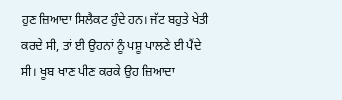ਹੁਣ ਜ਼ਿਆਦਾ ਸਿਲੈਕਟ ਹੁੰਦੇ ਹਨ। ਜੱਟ ਬਹੁਤੇ ਖੇਤੀ ਕਰਦੇ ਸੀ, ਤਾਂ ਈ ਉਹਨਾਂ ਨੂੰ ਪਸ਼ੂ ਪਾਲਣੇ ਈ ਪੈਂਦੇ ਸੀ। ਖੂਬ ਖਾਣ ਪੀਣ ਕਰਕੇ ਉਹ ਜ਼ਿਆਦਾ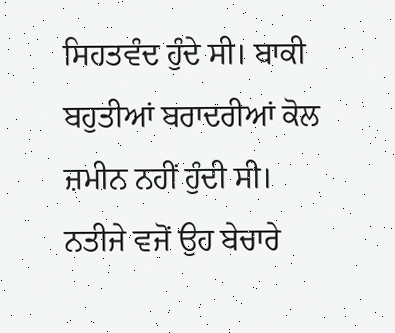ਸਿਹਤਵੰਦ ਹੁੰਦੇ ਸੀ। ਬਾਕੀ ਬਹੁਤੀਆਂ ਬਰਾਦਰੀਆਂ ਕੋਲ ਜ਼ਮੀਨ ਨਹੀਂ ਹੁੰਦੀ ਸੀ। ਨਤੀਜੇ ਵਜੋਂ ਉਹ ਬੇਚਾਰੇ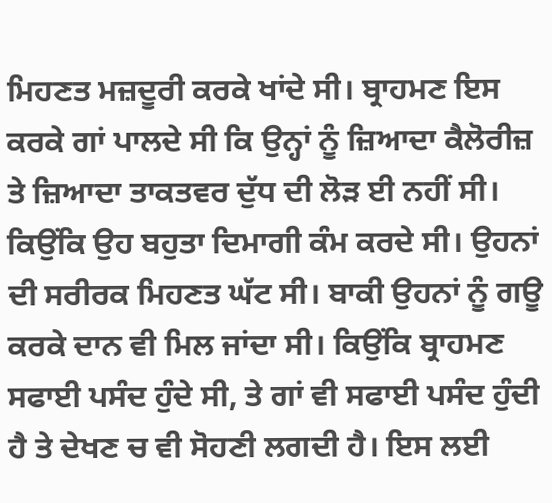ਮਿਹਣਤ ਮਜ਼ਦੂਰੀ ਕਰਕੇ ਖਾਂਦੇ ਸੀ। ਬ੍ਰਾਹਮਣ ਇਸ ਕਰਕੇ ਗਾਂ ਪਾਲਦੇ ਸੀ ਕਿ ਉਨ੍ਹਾਂ ਨੂੰ ਜ਼ਿਆਦਾ ਕੈਲੋਰੀਜ਼ ਤੇ ਜ਼ਿਆਦਾ ਤਾਕਤਵਰ ਦੁੱਧ ਦੀ ਲੋੜ ਈ ਨਹੀਂ ਸੀ। ਕਿਉਂਕਿ ਉਹ ਬਹੁਤਾ ਦਿਮਾਗੀ ਕੰਮ ਕਰਦੇ ਸੀ। ਉਹਨਾਂ ਦੀ ਸਰੀਰਕ ਮਿਹਣਤ ਘੱਟ ਸੀ। ਬਾਕੀ ਉਹਨਾਂ ਨੂੰ ਗਊ ਕਰਕੇ ਦਾਨ ਵੀ ਮਿਲ ਜਾਂਦਾ ਸੀ। ਕਿਉਂਕਿ ਬ੍ਰਾਹਮਣ ਸਫਾਈ ਪਸੰਦ ਹੁੰਦੇ ਸੀ, ਤੇ ਗਾਂ ਵੀ ਸਫਾਈ ਪਸੰਦ ਹੁੰਦੀ ਹੈ ਤੇ ਦੇਖਣ ਚ ਵੀ ਸੋਹਣੀ ਲਗਦੀ ਹੈ। ਇਸ ਲਈ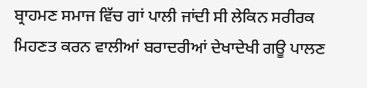ਬ੍ਰਾਹਮਣ ਸਮਾਜ ਵਿੱਚ ਗਾਂ ਪਾਲੀ ਜਾਂਦੀ ਸੀ ਲੇਕਿਨ ਸਰੀਰਕ ਮਿਹਣਤ ਕਰਨ ਵਾਲੀਆਂ ਬਰਾਦਰੀਆਂ ਦੇਖਾਦੇਖੀ ਗਊ ਪਾਲਣ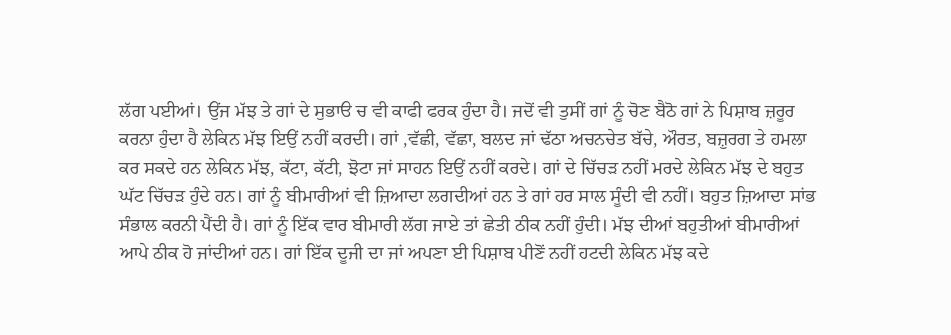ਲੱਗ ਪਈਆਂ। ਉਂਜ ਮੱਝ ਤੇ ਗਾਂ ਦੇ ਸੁਭਾੳ ਚ ਵੀ ਕਾਫੀ ਫਰਕ ਹੁੰਦਾ ਹੈ। ਜਦੋਂ ਵੀ ਤੁਸੀਂ ਗਾਂ ਨੂੰ ਚੋਣ ਬੈਠੋ ਗਾਂ ਨੇ ਪਿਸ਼ਾਬ ਜ਼ਰੂਰ ਕਰਨਾ ਹੁੰਦਾ ਹੈ ਲੇਕਿਨ ਮੱਝ ਇਉਂ ਨਹੀਂ ਕਰਦੀ। ਗਾਂ ,ਵੱਛੀ, ਵੱਛਾ, ਬਲਦ ਜਾਂ ਢੱਠਾ ਅਚਨਚੇਤ ਬੱਚੇ, ਔਰਤ, ਬਜ਼ੁਰਗ ਤੇ ਹਮਲਾ ਕਰ ਸਕਦੇ ਹਨ ਲੇਕਿਨ ਮੱਝ, ਕੱਟਾ, ਕੱਟੀ, ਝੋਟਾ ਜਾਂ ਸਾਹਨ ਇਉਂ ਨਹੀਂ ਕਰਦੇ। ਗਾਂ ਦੇ ਚਿੱਚੜ ਨਹੀਂ ਮਰਦੇ ਲੇਕਿਨ ਮੱਝ ਦੇ ਬਹੁਤ ਘੱਟ ਚਿੱਚੜ ਹੁੰਦੇ ਹਨ। ਗਾਂ ਨੂੰ ਬੀਮਾਰੀਆਂ ਵੀ ਜ਼ਿਆਦਾ ਲਗਦੀਆਂ ਹਨ ਤੇ ਗਾਂ ਹਰ ਸਾਲ ਸੂੰਦੀ ਵੀ ਨਹੀਂ। ਬਹੁਤ ਜ਼ਿਆਦਾ ਸਾਂਭ ਸੰਭਾਲ ਕਰਨੀ ਪੈਂਦੀ ਹੈ। ਗਾਂ ਨੂੰ ਇੱਕ ਵਾਰ ਬੀਮਾਰੀ ਲੱਗ ਜਾਏ ਤਾਂ ਛੇਤੀ ਠੀਕ ਨਹੀਂ ਹੁੰਦੀ। ਮੱਝ ਦੀਆਂ ਬਹੁਤੀਆਂ ਬੀਮਾਰੀਆਂ ਆਪੇ ਠੀਕ ਹੋ ਜਾਂਦੀਆਂ ਹਨ। ਗਾਂ ਇੱਕ ਦੂਜੀ ਦਾ ਜਾਂ ਅਪਣਾ ਈ ਪਿਸ਼ਾਬ ਪੀਣੋਂ ਨਹੀਂ ਹਟਦੀ ਲੇਕਿਨ ਮੱਝ ਕਦੇ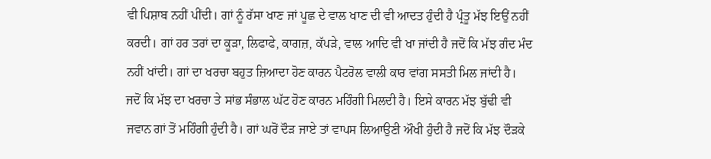ਵੀ ਪਿਸ਼ਾਬ ਨਹੀਂ ਪੀਂਦੀ। ਗਾਂ ਨੂੰ ਰੱਸਾ ਖਾਣ ਜਾਂ ਪੂਛ ਦੇ ਵਾਲ ਖਾਣ ਦੀ ਵੀ ਆਦਤ ਹੁੰਦੀ ਹੈ ਪ੍ਰੰਤੂ ਮੱਝ ਇਉਂ ਨਹੀਂ ਕਰਦੀ। ਗਾਂ ਹਰ ਤਰਾਂ ਦਾ ਕੂੜਾ, ਲਿਫਾਫੇ, ਕਾਗਜ਼, ਕੱਪੜੇ, ਵਾਲ ਆਦਿ ਵੀ ਖਾ ਜਾਂਦੀ ਹੈ ਜਦੋਂ ਕਿ ਮੱਝ ਗੰਦ ਮੰਦ ਨਹੀਂ ਖਾਂਦੀ। ਗਾਂ ਦਾ ਖਰਚਾ ਬਹੁਤ ਜ਼ਿਆਦਾ ਹੋਣ ਕਾਰਨ ਪੈਟਰੋਲ ਵਾਲੀ ਕਾਰ ਵਾਂਗ ਸਸਤੀ ਮਿਲ ਜਾਂਦੀ ਹੈ। ਜਦੋਂ ਕਿ ਮੱਝ ਦਾ ਖਰਚਾ ਤੇ ਸਾਂਭ ਸੰਭਾਲ ਘੱਟ ਹੋਣ ਕਾਰਨ ਮਹਿੰਗੀ ਮਿਲਦੀ ਹੈ। ਇਸੇ ਕਾਰਨ ਮੱਝ ਬੁੱਢੀ ਵੀ ਜਵਾਨ ਗਾਂ ਤੋਂ ਮਹਿੰਗੀ ਹੁੰਦੀ ਹੈ। ਗਾਂ ਘਰੋਂ ਦੌੜ ਜਾਏ ਤਾਂ ਵਾਪਸ ਲਿਆਉਣੀ ਔਖੀ ਹੁੰਦੀ ਹੈ ਜਦੋਂ ਕਿ ਮੱਝ ਦੌੜਕੇ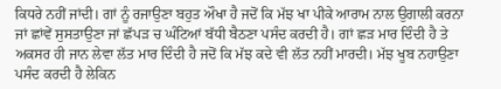ਕਿਧਰੇ ਨਹੀਂ ਜਾਂਦੀ। ਗਾਂ ਨੂੰ ਰਜਾਉਣਾ ਬਹੁਤ ਔਖਾ ਹੈ ਜਦੋਂ ਕਿ ਮੱਝ ਖਾ ਪੀਕੇ ਆਰਾਮ ਨਾਲ ਉਗਾਲੀ ਕਰਨਾ ਜਾਂ ਛਾਂਵੇਂ ਸੁਸਤਾਉਣਾ ਜਾਂ ਛੱਪੜ ਚ ਘੰਟਿਆਂ ਬੱਧੀ ਬੈਠਣਾ ਪਸੰਦ ਕਰਦੀ ਹੈ। ਗਾਂ ਛੜ ਮਾਰ ਦਿੰਦੀ ਹੈ ਤੇ ਅਕਸਰ ਹੀ ਜਾਨ ਲੇਵਾ ਲੱਤ ਮਾਰ ਦਿੰਦੀ ਹੈ ਜਦੋਂ ਕਿ ਮੱਝ ਕਦੇ ਵੀ ਲੱਤ ਨਹੀਂ ਮਾਰਦੀ। ਮੱਝ ਖੂਬ ਨਹਾਉਣਾ ਪਸੰਦ ਕਰਦੀ ਹੈ ਲੇਕਿਨ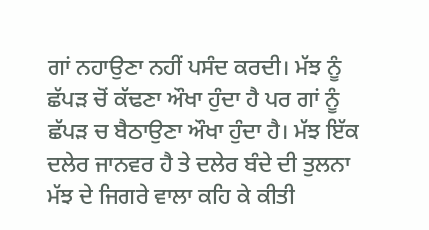ਗਾਂ ਨਹਾਉਣਾ ਨਹੀਂ ਪਸੰਦ ਕਰਦੀ। ਮੱਝ ਨੂੰ ਛੱਪੜ ਚੋਂ ਕੱਢਣਾ ਔਖਾ ਹੁੰਦਾ ਹੈ ਪਰ ਗਾਂ ਨੂੰ ਛੱਪੜ ਚ ਬੈਠਾਉਣਾ ਔਖਾ ਹੁੰਦਾ ਹੈ। ਮੱਝ ਇੱਕ ਦਲੇਰ ਜਾਨਵਰ ਹੈ ਤੇ ਦਲੇਰ ਬੰਦੇ ਦੀ ਤੁਲਨਾ ਮੱਝ ਦੇ ਜਿਗਰੇ ਵਾਲਾ ਕਹਿ ਕੇ ਕੀਤੀ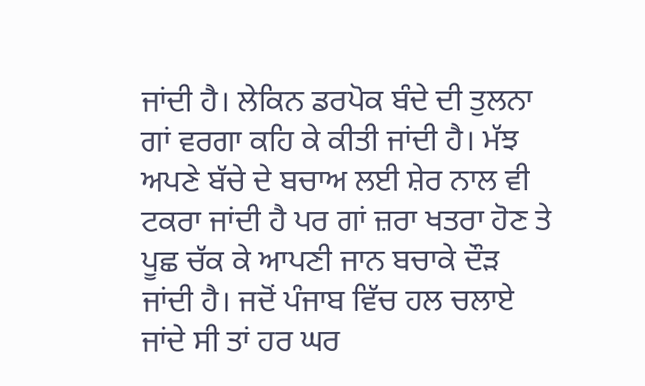ਜਾਂਦੀ ਹੈ। ਲੇਕਿਨ ਡਰਪੋਕ ਬੰਦੇ ਦੀ ਤੁਲਨਾ ਗਾਂ ਵਰਗਾ ਕਹਿ ਕੇ ਕੀਤੀ ਜਾਂਦੀ ਹੈ। ਮੱਝ ਅਪਣੇ ਬੱਚੇ ਦੇ ਬਚਾਅ ਲਈ ਸ਼ੇਰ ਨਾਲ ਵੀ ਟਕਰਾ ਜਾਂਦੀ ਹੈ ਪਰ ਗਾਂ ਜ਼ਰਾ ਖਤਰਾ ਹੋਣ ਤੇ ਪੂਛ ਚੱਕ ਕੇ ਆਪਣੀ ਜਾਨ ਬਚਾਕੇ ਦੌੜ ਜਾਂਦੀ ਹੈ। ਜਦੋਂ ਪੰਜਾਬ ਵਿੱਚ ਹਲ ਚਲਾਏ ਜਾਂਦੇ ਸੀ ਤਾਂ ਹਰ ਘਰ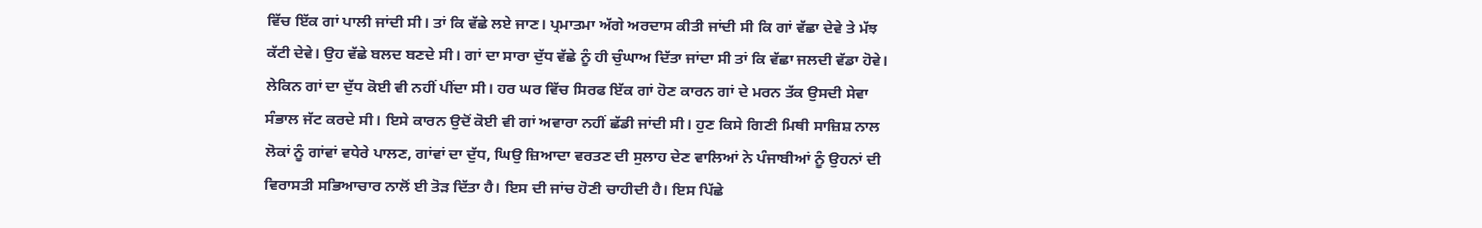ਵਿੱਚ ਇੱਕ ਗਾਂ ਪਾਲੀ ਜਾਂਦੀ ਸੀ। ਤਾਂ ਕਿ ਵੱਛੇ ਲਏ ਜਾਣ। ਪ੍ਰਮਾਤਮਾ ਅੱਗੇ ਅਰਦਾਸ ਕੀਤੀ ਜਾਂਦੀ ਸੀ ਕਿ ਗਾਂ ਵੱਛਾ ਦੇਵੇ ਤੇ ਮੱਝ ਕੱਟੀ ਦੇਵੇ। ਉਹ ਵੱਛੇ ਬਲਦ ਬਣਦੇ ਸੀ। ਗਾਂ ਦਾ ਸਾਰਾ ਦੁੱਧ ਵੱਛੇ ਨੂੰ ਹੀ ਚੁੰਘਾਅ ਦਿੱਤਾ ਜਾਂਦਾ ਸੀ ਤਾਂ ਕਿ ਵੱਛਾ ਜਲਦੀ ਵੱਡਾ ਹੋਵੇ। ਲੇਕਿਨ ਗਾਂ ਦਾ ਦੁੱਧ ਕੋਈ ਵੀ ਨਹੀਂ ਪੀਂਦਾ ਸੀ। ਹਰ ਘਰ ਵਿੱਚ ਸਿਰਫ ਇੱਕ ਗਾਂ ਹੋਣ ਕਾਰਨ ਗਾਂ ਦੇ ਮਰਨ ਤੱਕ ਉਸਦੀ ਸੇਵਾ ਸੰਭਾਲ ਜੱਟ ਕਰਦੇ ਸੀ। ਇਸੇ ਕਾਰਨ ਉਦੋਂ ਕੋਈ ਵੀ ਗਾਂ ਅਵਾਰਾ ਨਹੀਂ ਛੱਡੀ ਜਾਂਦੀ ਸੀ। ਹੁਣ ਕਿਸੇ ਗਿਣੀ ਮਿਥੀ ਸਾਜ਼ਿਸ਼ ਨਾਲ ਲੋਕਾਂ ਨੂੰ ਗਾਂਵਾਂ ਵਧੇਰੇ ਪਾਲਣ, ਗਾਂਵਾਂ ਦਾ ਦੁੱਧ, ਘਿਉ ਜ਼ਿਆਦਾ ਵਰਤਣ ਦੀ ਸੁਲਾਹ ਦੇਣ ਵਾਲਿਆਂ ਨੇ ਪੰਜਾਬੀਆਂ ਨੂੰ ਉਹਨਾਂ ਦੀ ਵਿਰਾਸਤੀ ਸਭਿਆਚਾਰ ਨਾਲੋਂ ਈ ਤੋੜ ਦਿੱਤਾ ਹੈ। ਇਸ ਦੀ ਜਾਂਚ ਹੋਣੀ ਚਾਹੀਦੀ ਹੈ। ਇਸ ਪਿੱਛੇ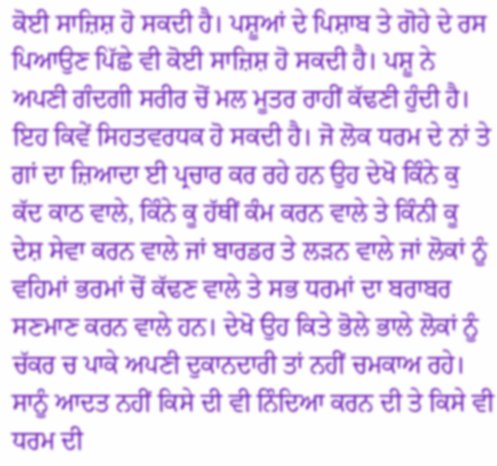ਕੋਈ ਸਾਜ਼ਿਸ਼ ਹੋ ਸਕਦੀ ਹੈ। ਪਸ਼ੂਆਂ ਦੇ ਪਿਸ਼ਾਬ ਤੇ ਗੋਹੇ ਦੇ ਰਸ ਪਿਆਉਣ ਪਿੱਛੇ ਵੀ ਕੋਈ ਸਾਜ਼ਿਸ਼ ਹੋ ਸਕਦੀ ਹੈ। ਪਸ਼ੂ ਨੇ ਅਪਣੀ ਗੰਦਗੀ ਸਰੀਰ ਚੋਂ ਮਲ ਮੂਤਰ ਰਾਹੀਂ ਕੱਢਣੀ ਹੁੰਦੀ ਹੈ। ਇਹ ਕਿਵੇਂ ਸਿਹਤਵਰਧਕ ਹੋ ਸਕਦੀ ਹੈ। ਜੋ ਲੋਕ ਧਰਮ ਦੇ ਨਾਂ ਤੇ ਗਾਂ ਦਾ ਜ਼ਿਆਦਾ ਈ ਪ੍ਰਚਾਰ ਕਰ ਰਹੇ ਹਨ ਉਹ ਦੇਖੋ ਕਿੰਨੇ ਕੁ ਕੱਦ ਕਾਠ ਵਾਲੇ, ਕਿੰਨੇ ਕੂ ਹੱਥੀਂ ਕੰਮ ਕਰਨ ਵਾਲੇ ਤੇ ਕਿੰਨੀ ਕੂ ਦੇਸ਼ ਸੇਵਾ ਕਰਨ ਵਾਲੇ ਜਾਂ ਬਾਰਡਰ ਤੇ ਲੜਨ ਵਾਲੇ ਜਾਂ ਲੋਕਾਂ ਨੂੰ ਵਹਿਮਾਂ ਭਰਮਾਂ ਚੋਂ ਕੱਢਣ ਵਾਲੇ ਤੇ ਸਭ ਧਰਮਾਂ ਦਾ ਬਰਾਬਰ ਸਣਮਾਣ ਕਰਨ ਵਾਲੇ ਹਨ। ਦੇਖੋ ਉਹ ਕਿਤੇ ਭੋਲੇ ਭਾਲੇ ਲੋਕਾਂ ਨੂੰ ਚੱਕਰ ਚ ਪਾਕੇ ਅਪਣੀ ਦੁਕਾਨਦਾਰੀ ਤਾਂ ਨਹੀਂ ਚਮਕਾਅ ਰਹੇ। ਸਾਨੂੰ ਆਦਤ ਨਹੀਂ ਕਿਸੇ ਦੀ ਵੀ ਨਿੰਦਿਆ ਕਰਨ ਦੀ ਤੇ ਕਿਸੇ ਵੀ ਧਰਮ ਦੀ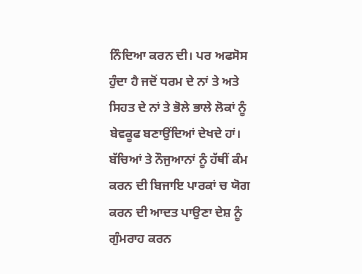ਨਿੰਦਿਆ ਕਰਨ ਦੀ। ਪਰ ਅਫਸੋਸ ਹੁੰਦਾ ਹੈ ਜਦੋਂ ਧਰਮ ਦੇ ਨਾਂ ਤੇ ਅਤੇ ਸਿਹਤ ਦੇ ਨਾਂ ਤੇ ਭੋਲੇ ਭਾਲੇ ਲੋਕਾਂ ਨੂੰ ਬੇਵਕੂਫ ਬਣਾਉਂਦਿਆਂ ਦੇਖਦੇ ਹਾਂ। ਬੱਚਿਆਂ ਤੇ ਨੌਜੁਆਨਾਂ ਨੂੰ ਹੱਥੀਂ ਕੰਮ ਕਰਨ ਦੀ ਬਿਜਾਇ ਪਾਰਕਾਂ ਚ ਯੋਗ ਕਰਨ ਦੀ ਆਦਤ ਪਾਉਣਾ ਦੇਸ਼ ਨੂੰ ਗੁੰਮਰਾਹ ਕਰਨ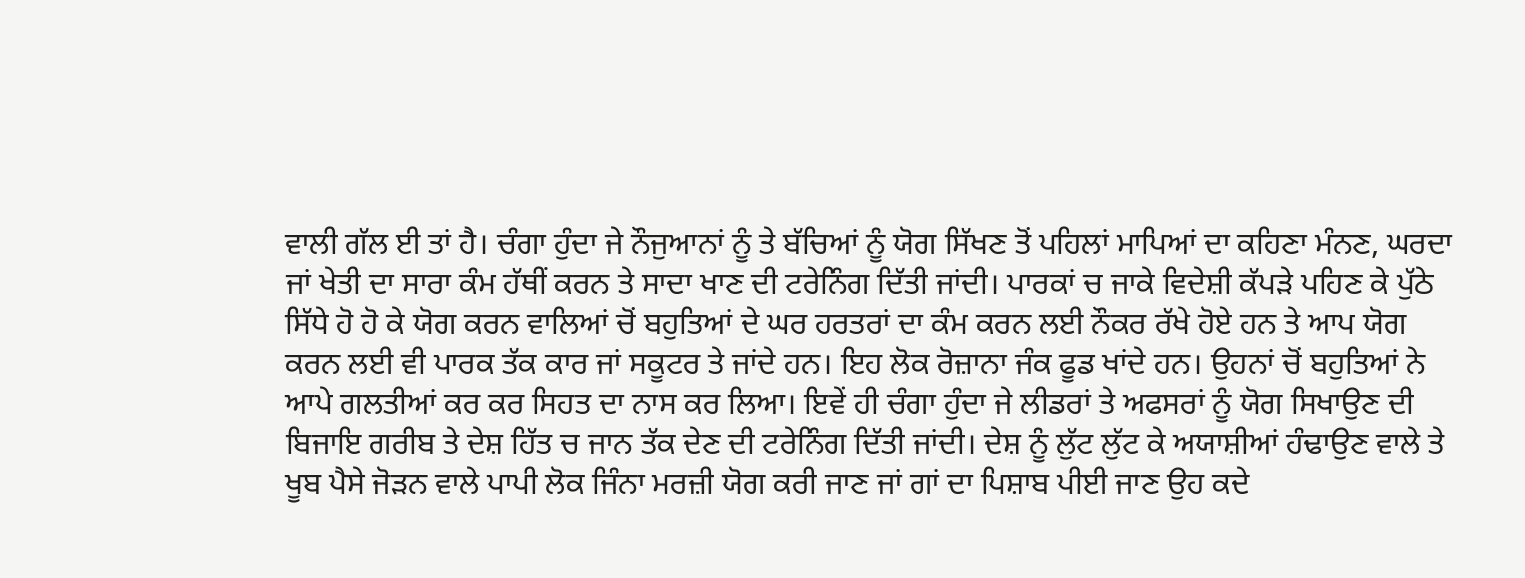ਵਾਲੀ ਗੱਲ ਈ ਤਾਂ ਹੈ। ਚੰਗਾ ਹੁੰਦਾ ਜੇ ਨੌਜੁਆਨਾਂ ਨੂੰ ਤੇ ਬੱਚਿਆਂ ਨੂੰ ਯੋਗ ਸਿੱਖਣ ਤੋਂ ਪਹਿਲਾਂ ਮਾਪਿਆਂ ਦਾ ਕਹਿਣਾ ਮੰਨਣ, ਘਰਦਾ ਜਾਂ ਖੇਤੀ ਦਾ ਸਾਰਾ ਕੰਮ ਹੱਥੀਂ ਕਰਨ ਤੇ ਸਾਦਾ ਖਾਣ ਦੀ ਟਰੇਨਿੰਗ ਦਿੱਤੀ ਜਾਂਦੀ। ਪਾਰਕਾਂ ਚ ਜਾਕੇ ਵਿਦੇਸ਼ੀ ਕੱਪੜੇ ਪਹਿਣ ਕੇ ਪੁੱਠੇ ਸਿੱਧੇ ਹੋ ਹੋ ਕੇ ਯੋਗ ਕਰਨ ਵਾਲਿਆਂ ਚੋਂ ਬਹੁਤਿਆਂ ਦੇ ਘਰ ਹਰਤਰਾਂ ਦਾ ਕੰਮ ਕਰਨ ਲਈ ਨੌਕਰ ਰੱਖੇ ਹੋਏ ਹਨ ਤੇ ਆਪ ਯੋਗ ਕਰਨ ਲਈ ਵੀ ਪਾਰਕ ਤੱਕ ਕਾਰ ਜਾਂ ਸਕੂਟਰ ਤੇ ਜਾਂਦੇ ਹਨ। ਇਹ ਲੋਕ ਰੋਜ਼ਾਨਾ ਜੰਕ ਫੂਡ ਖਾਂਦੇ ਹਨ। ਉਹਨਾਂ ਚੋਂ ਬਹੁਤਿਆਂ ਨੇ ਆਪੇ ਗਲਤੀਆਂ ਕਰ ਕਰ ਸਿਹਤ ਦਾ ਨਾਸ ਕਰ ਲਿਆ। ਇਵੇਂ ਹੀ ਚੰਗਾ ਹੁੰਦਾ ਜੇ ਲੀਡਰਾਂ ਤੇ ਅਫਸਰਾਂ ਨੂੰ ਯੋਗ ਸਿਖਾਉਣ ਦੀ ਬਿਜਾਇ ਗਰੀਬ ਤੇ ਦੇਸ਼ ਹਿੱਤ ਚ ਜਾਨ ਤੱਕ ਦੇਣ ਦੀ ਟਰੇਨਿੰਗ ਦਿੱਤੀ ਜਾਂਦੀ। ਦੇਸ਼ ਨੂੰ ਲੁੱਟ ਲੁੱਟ ਕੇ ਅਯਾਸ਼ੀਆਂ ਹੰਢਾਉਣ ਵਾਲੇ ਤੇ ਖੂਬ ਪੈਸੇ ਜੋੜਨ ਵਾਲੇ ਪਾਪੀ ਲੋਕ ਜਿੰਨਾ ਮਰਜ਼ੀ ਯੋਗ ਕਰੀ ਜਾਣ ਜਾਂ ਗਾਂ ਦਾ ਪਿਸ਼ਾਬ ਪੀਈ ਜਾਣ ਉਹ ਕਦੇ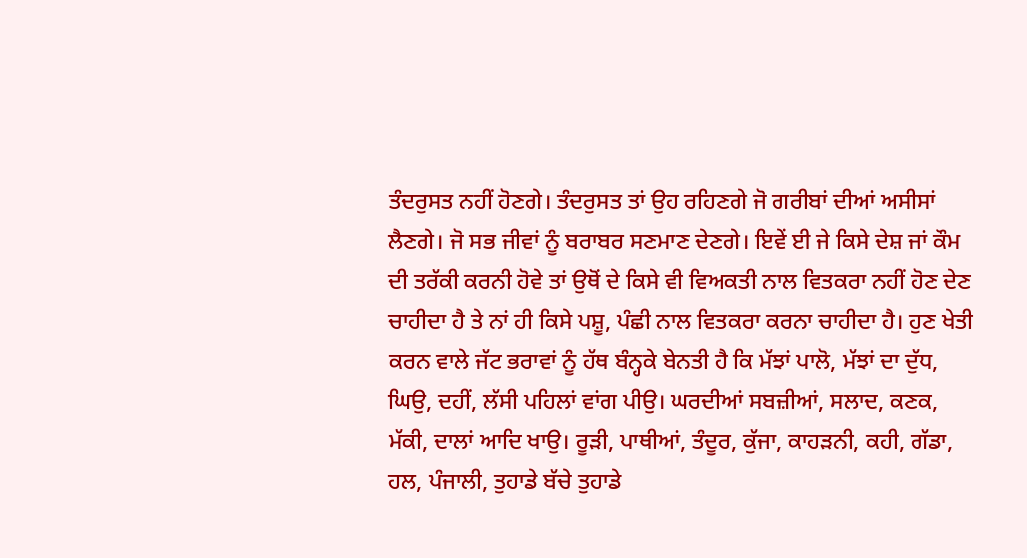ਤੰਦਰੁਸਤ ਨਹੀਂ ਹੋਣਗੇ। ਤੰਦਰੁਸਤ ਤਾਂ ਉਹ ਰਹਿਣਗੇ ਜੋ ਗਰੀਬਾਂ ਦੀਆਂ ਅਸੀਸਾਂ ਲੈਣਗੇ। ਜੋ ਸਭ ਜੀਵਾਂ ਨੂੰ ਬਰਾਬਰ ਸਣਮਾਣ ਦੇਣਗੇ। ਇਵੇਂ ਈ ਜੇ ਕਿਸੇ ਦੇਸ਼ ਜਾਂ ਕੌਮ ਦੀ ਤਰੱਕੀ ਕਰਨੀ ਹੋਵੇ ਤਾਂ ਉਥੋਂ ਦੇ ਕਿਸੇ ਵੀ ਵਿਅਕਤੀ ਨਾਲ ਵਿਤਕਰਾ ਨਹੀਂ ਹੋਣ ਦੇਣ ਚਾਹੀਦਾ ਹੈ ਤੇ ਨਾਂ ਹੀ ਕਿਸੇ ਪਸ਼ੂ, ਪੰਛੀ ਨਾਲ ਵਿਤਕਰਾ ਕਰਨਾ ਚਾਹੀਦਾ ਹੈ। ਹੁਣ ਖੇਤੀ ਕਰਨ ਵਾਲੇ ਜੱਟ ਭਰਾਵਾਂ ਨੂੰ ਹੱਥ ਬੰਨ੍ਹਕੇ ਬੇਨਤੀ ਹੈ ਕਿ ਮੱਝਾਂ ਪਾਲੋ, ਮੱਝਾਂ ਦਾ ਦੁੱਧ, ਘਿਉ, ਦਹੀਂ, ਲੱਸੀ ਪਹਿਲਾਂ ਵਾਂਗ ਪੀਉ। ਘਰਦੀਆਂ ਸਬਜ਼ੀਆਂ, ਸਲਾਦ, ਕਣਕ, ਮੱਕੀ, ਦਾਲਾਂ ਆਦਿ ਖਾਉ। ਰੂੜੀ, ਪਾਥੀਆਂ, ਤੰਦੂਰ, ਕੁੱਜਾ, ਕਾਹੜਨੀ, ਕਹੀ, ਗੱਡਾ, ਹਲ, ਪੰਜਾਲੀ, ਤੁਹਾਡੇ ਬੱਚੇ ਤੁਹਾਡੇ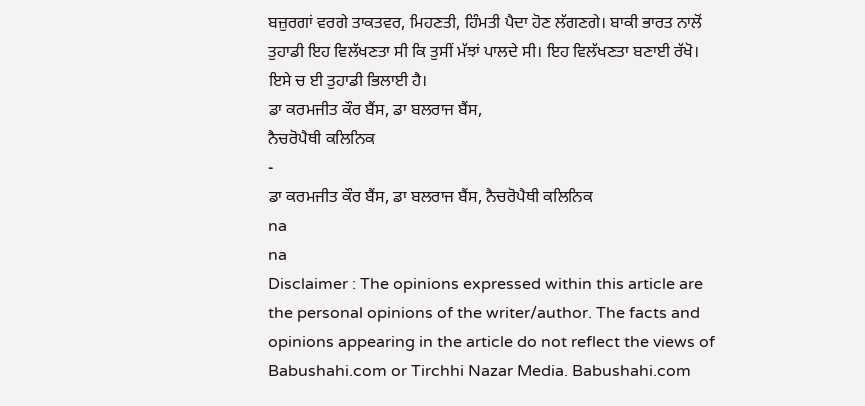ਬਜ਼ੁਰਗਾਂ ਵਰਗੇ ਤਾਕਤਵਰ, ਮਿਹਣਤੀ, ਹਿੰਮਤੀ ਪੈਦਾ ਹੋਣ ਲੱਗਣਗੇ। ਬਾਕੀ ਭਾਰਤ ਨਾਲੋਂ ਤੁਹਾਡੀ ਇਹ ਵਿਲੱਖਣਤਾ ਸੀ ਕਿ ਤੁਸੀਂ ਮੱਝਾਂ ਪਾਲਦੇ ਸੀ। ਇਹ ਵਿਲੱਖਣਤਾ ਬਣਾਈ ਰੱਖੋ। ਇਸੇ ਚ ਈ ਤੁਹਾਡੀ ਭਿਲਾਈ ਹੈ।
ਡਾ ਕਰਮਜੀਤ ਕੌਰ ਬੈਂਸ, ਡਾ ਬਲਰਾਜ ਬੈਂਸ,
ਨੈਚਰੋਪੈਥੀ ਕਲਿਨਿਕ
-
ਡਾ ਕਰਮਜੀਤ ਕੌਰ ਬੈਂਸ, ਡਾ ਬਲਰਾਜ ਬੈਂਸ, ਨੈਚਰੋਪੈਥੀ ਕਲਿਨਿਕ
na
na
Disclaimer : The opinions expressed within this article are the personal opinions of the writer/author. The facts and opinions appearing in the article do not reflect the views of Babushahi.com or Tirchhi Nazar Media. Babushahi.com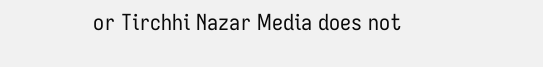or Tirchhi Nazar Media does not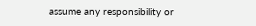assume any responsibility or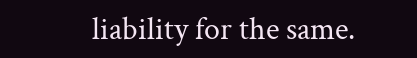liability for the same.